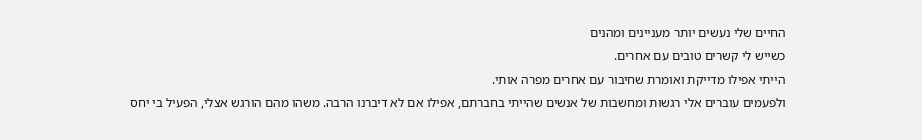החיים שלי נעשים יותר מעניינים ומהנים
כשייש לי קשרים טובים עם אחרים.
הייתי אפילו מדייקת ואומרת שחיבור עם אחרים מפרה אותי.
ולפעמים עוברים אלי רגשות ומחשבות של אנשים שהייתי בחברתם, אפילו אם לא דיברנו הרבה. משהו מהם הורגש אצלי, הפעיל בי יחס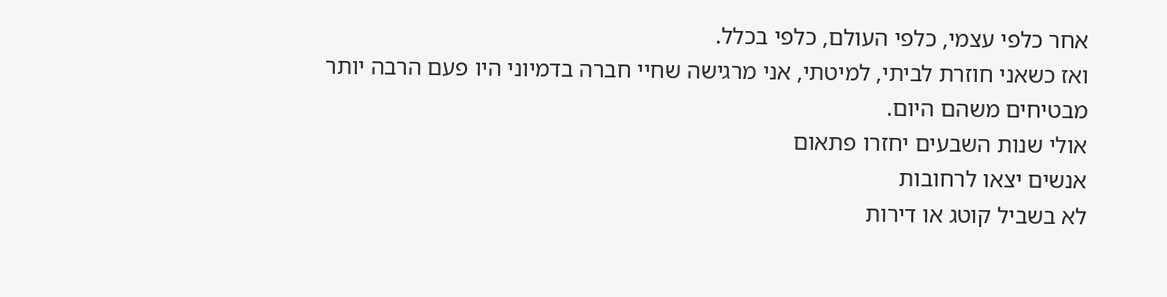אחר כלפי עצמי, כלפי העולם, כלפי בכלל.
ואז כשאני חוזרת לביתי, למיטתי, אני מרגישה שחיי חברה בדמיוני היו פעם הרבה יותר מבטיחים משהם היום.
אולי שנות השבעים יחזרו פתאום
אנשים יצאו לרחובות
לא בשביל קוטג או דירות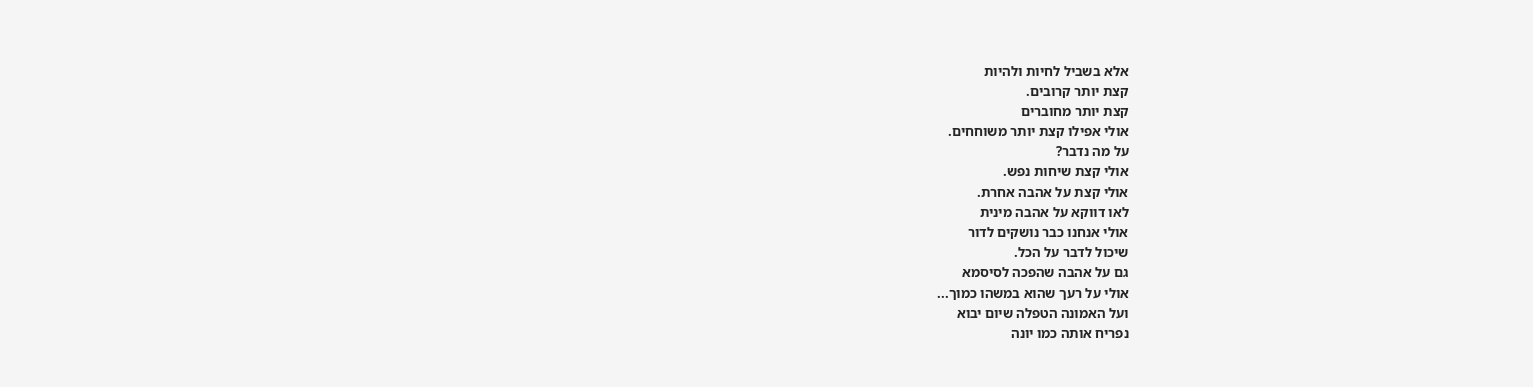אלא בשביל לחיות ולהיות
קצת יותר קרובים.
קצת יותר מחוברים
אולי אפילו קצת יותר משוחחים.
על מה נדבר?
אולי קצת שיחות נפש.
אולי קצת על אהבה אחרת.
לאו דווקא על אהבה מינית
אולי אנחנו כבר נושקים לדור
שיכול לדבר על הכל.
גם על אהבה שהפכה לסיסמא
אולי על רעך שהוא במשהו כמוך...
ועל האמונה הטפלה שיום יבוא
נפריח אותה כמו יונה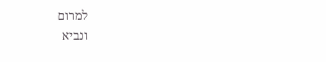למרום
ונביא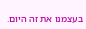בעצמנו את זה היום.